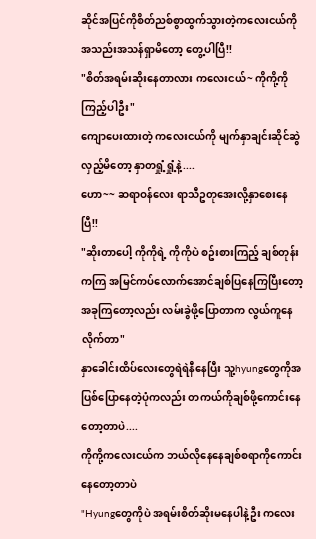ဆိုင်အပြင်ကိုစိတ်ညစ်စွာထွက်သွားတဲ့ကလေးငယ်ကိုအသည်းအသန်ရှာမိတော့ တွေ့ပါပြီ!!
"စိတ်အရမ်းဆိုးနေတာလား ကလေးငယ်~ ကိုကို့ကိုကြည့်ပါဦး"
ကျောပေးထားတဲ့ ကလေးငယ်ကို မျက်နှာချင်းဆိုင်ဆွဲလှည့်မိတော့ နှာတရှုံ့ရှုံ့နဲ့....
ဟော~~ ဆရာဝန်လေး ရာသီဥတုအေးလို့နှာစေးနေပြီ!!
"ဆိုးတာပေါ့ ကိုကိုရဲ့ ကိုကိုပဲ စဥ်းစားကြည့် ချစ်တုန်းကကြ အမြင်ကပ်လောက်အောင်ချစ်ပြနေကြပြီးတော့ အခုကြတော့လည်း လမ်းခွဲဖို့ပြောတာက လွယ်ကူနေလိုက်တာ"
နှာခေါင်းထိပ်လေးတွေရဲရဲနီနေပြီး သူ့hyungတွေကိုအပြစ်ပြောနေတဲ့ပုံကလည်း တကယ်ကိုချစ်ဖို့ကောင်းနေတော့တာပဲ....
ကိုကို့ကလေးငယ်က ဘယ်လိုနေနေချစ်စရာကိုကောင်းနေတော့တာပဲ
"Hyungတွေကိုပဲ အရမ်းစိတ်ဆိုးမနေပါနဲ့ဦး ကလေး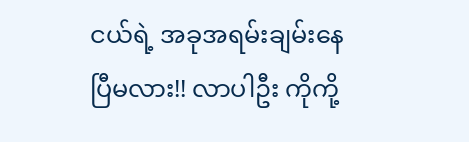ငယ်ရဲ့ အခုအရမ်းချမ်းနေပြီမလား!! လာပါဦး ကိုကို့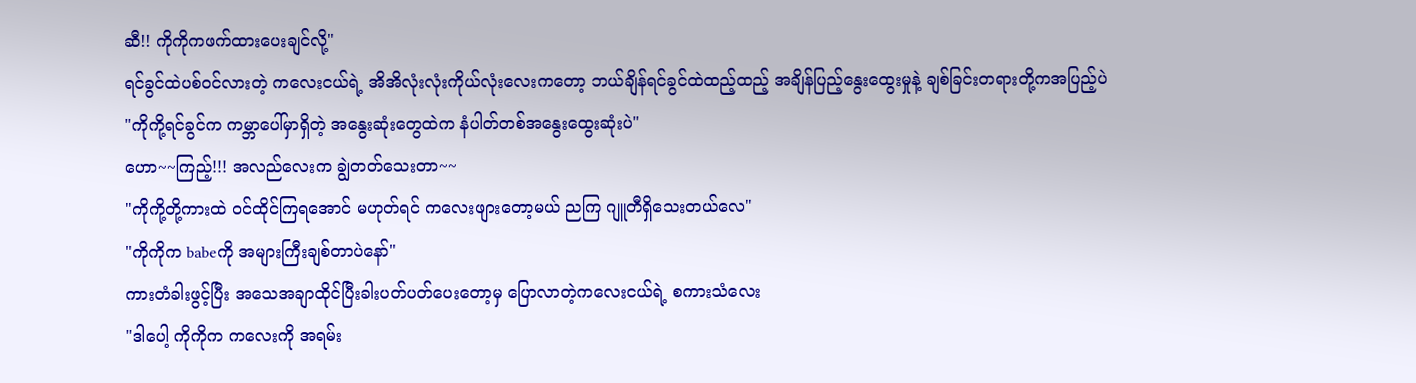ဆီ!! ကိုကိုကဖက်ထားပေးချင်လို့"
ရင်ခွင်ထဲပစ်ဝင်လားတဲ့ ကလေးငယ်ရဲ့ အိအိလုံးလုံးကိုယ်လုံးလေးကတော့ ဘယ်ချိန်ရင်ခွင်ထဲထည့်ထည့် အချိန်ပြည့်နွေးထွေးမှုနဲ့ ချစ်ခြင်းတရားတို့ကအပြည့်ပဲ
"ကိုကို့ရင်ခွင်က ကမ္ဘာပေါ်မှာရှိတဲ့ အနွေးဆုံးတွေထဲက နံပါတ်တစ်အနွေးထွေးဆုံးပဲ"
ဟော~~ကြည့်!!! အလည်လေးက ချွဲတတ်သေးတာ~~
"ကိုကို့တို့ကားထဲ ဝင်ထိုင်ကြရအောင် မဟုတ်ရင် ကလေးဖျားတော့မယ် ညကြ ဂျူတီရှိသေးတယ်လေ"
"ကိုကိုက babeကို အများကြီးချစ်တာပဲနော်"
ကားတံခါးဖွင့်ပြီး အသေအချာထိုင်ပြီးခါးပတ်ပတ်ပေးတော့မှ ပြောလာတဲ့ကလေးငယ်ရဲ့ စကားသံလေး
"ဒါပေါ့ ကိုကိုက ကလေးကို အရမ်း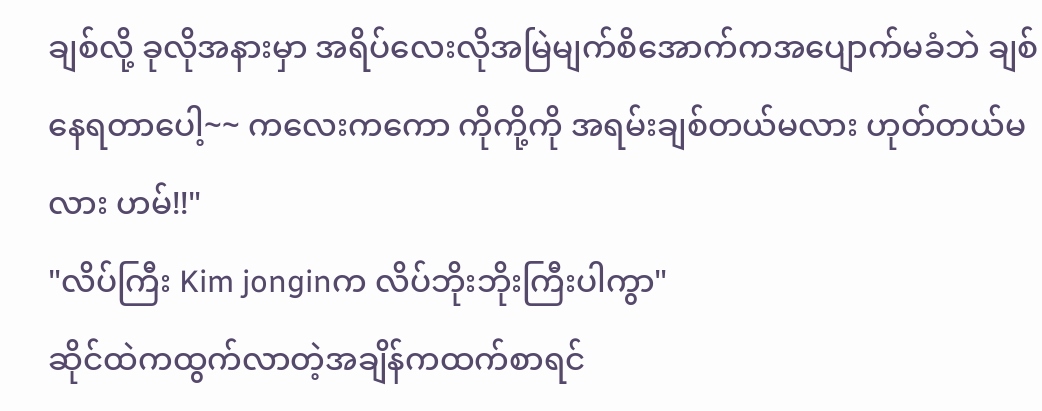ချစ်လို့ ခုလိုအနားမှာ အရိပ်လေးလိုအမြဲမျက်စိအောက်ကအပျောက်မခံဘဲ ချစ်နေရတာပေါ့~~ ကလေးကကော ကိုကို့ကို အရမ်းချစ်တယ်မလား ဟုတ်တယ်မလား ဟမ်!!"
"လိပ်ကြီး Kim jonginက လိပ်ဘိုးဘိုးကြီးပါကွာ"
ဆိုင်ထဲကထွက်လာတဲ့အချိန်ကထက်စာရင်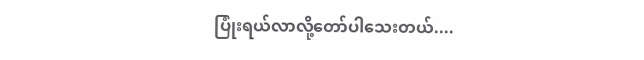ပြုံးရယ်လာလို့တော်ပါသေးတယ်....